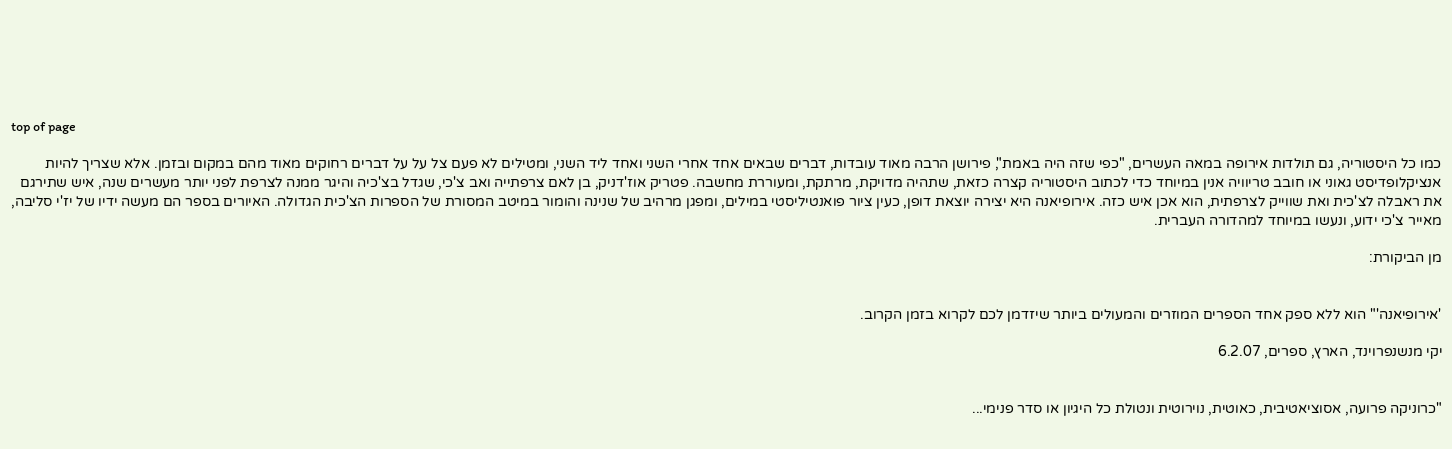top of page

כמו כל היסטוריה, גם תולדות אירופה במאה העשרים, "כפי שזה היה באמת", פירושן הרבה מאוד עובדות, דברים שבאים אחד אחרי השני ואחד ליד השני, ומטילים לא פעם צל על על דברים רחוקים מאוד מהם במקום ובזמן. אלא שצריך להיות אנציקלופדיסט גאוני או חובב טריוויה אנין במיוחד כדי לכתוב היסטוריה קצרה כזאת, שתהיה מדויקת, מרתקת, ומעוררת מחשבה. פטריק אוז'דניק, בן לאם צרפתייה ואב צ'כי, שגדל בצ'כיה והיגר ממנה לצרפת לפני יותר מעשרים שנה, איש שתירגם את ראבלה לצ'כית ואת שווייק לצרפתית, הוא אכן איש כזה. אירופיאנה היא יצירה יוצאת דופן, כעין ציור פואנטיליסטי במילים, ומפגן מרהיב של שנינה והומור במיטב המסורת של הספרות הצ'כית הגדולה. האיורים בספר הם מעשה ידיו של יז'י סליבה, מאייר צ'כי ידוע, ונעשו במיוחד למהדורה העברית.

מן הביקורת:


'אירופיאנה'" הוא ללא ספק אחד הספרים המוזרים והמעולים ביותר שיזדמן לכם לקרוא בזמן הקרוב.

יקי מנשנפרוינד, הארץ, ספרים, 6.2.07


"כרוניקה פרועה, אסוציאטיבית, כאוטית, נוירוטית ונטולת כל היגיון או סדר פנימי...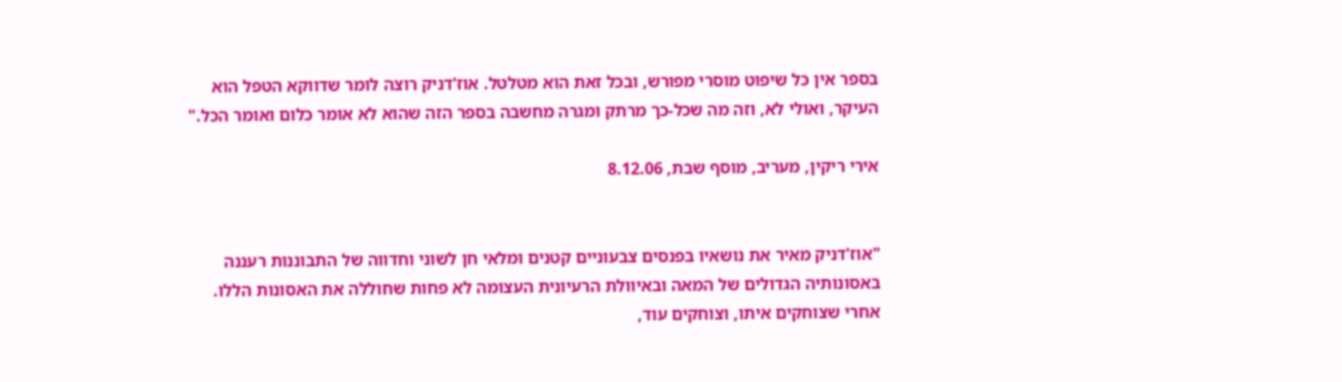בספר אין כל שיפוט מוסרי מפורש, ובכל זאת הוא מטלטל. אוז'דניק רוצה לומר שדווקא הטפל הוא העיקר, ואולי לא, וזה מה שכל-כך מרתק ומגרה מחשבה בספר הזה שהוא לא אומר כלום ואומר הכל."

אירי ריקין, מעריב, מוסף שבת, 8.12.06


"אוז'דניק מאיר את נושאיו בפנסים צבעוניים קטנים ומלאי חן לשוני וחדווה של התבוננות רעננה באסונותיה הגדולים של המאה ובאיוולת הרעיונית העצומה לא פחות שחוללה את האסונות הללו. אחרי שצוחקים איתו, וצוחקים עוד,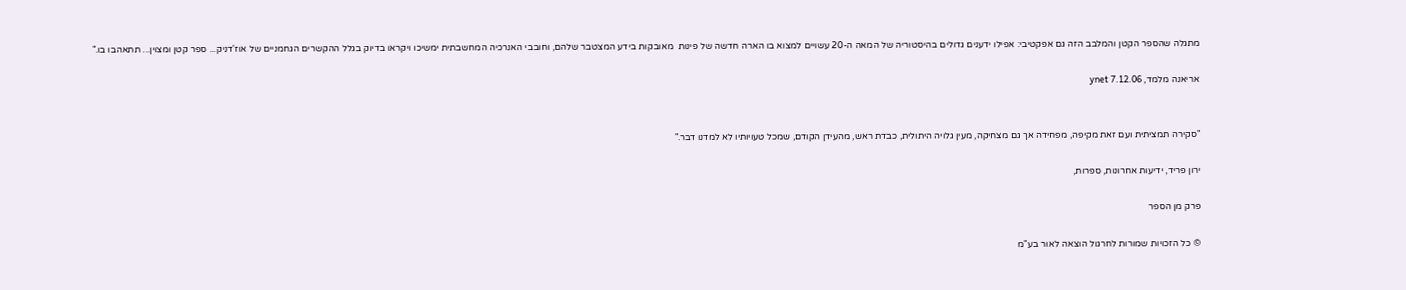מתגלה שהספר הקטן והמלבב הזה גם אפקטיבי: אפילו ידענים גדולים בהיסטוריה של המאה ה-20 עשויים למצוא בו הארה חדשה של פינות  מאובקות בידע המצטבר שלהם, וחובבי האנרכיה המחשבתית ימשיכו ויקראו בדיוק בגלל ההקשרים הגחמניים של אוז'דניק... ספר קטן ומצוין... תתאהבו בו."

אריאנה מלמד, ynet 7.12.06


"סקירה תמציתית ועם זאת מקיפה, מפחידה אך גם מצחיקה, מעין גלויה היתולית, כבדת ראש, מהעידן הקודם, שמכל טעויותיו לא למדנו דבר."

ירון פריד, ידיעות אחרונות, ספרות,

פרק מן הספר

© כל הזכויות שמורות לחרגול הוצאה לאור בע"מ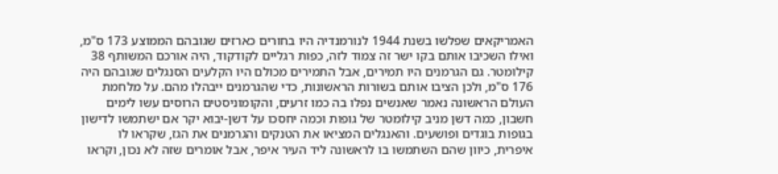האמריקאים שפלשו בשנת 1944 לנורמנדיה היו בחורים כארזים שגובהם הממוצע 173 ס"מ, ואילו השכיבו אותם בקו ישר זה צמוד לזה, כפות רגליים לקודקוד, היה אורכם המשותף 38 קילומטר. גם הגרמנים היו תמירים, אבל התמירים מכולם היו הקלעים הסנגלים שגובהם היה 176 ס"מ, ולכן הציבו אותם בשורות הראשונות, כדי שהגרמנים ייבהלו מהם. על מלחמת העולם הראשונה נאמר שאנשים נפלו בה כמו זרעים, והקומוניסטים הרוסים עשו לימים חשבון, כמה דשן מניב קילומטר של גופות וכמה יחסכו על דשן-יבוא יקר אם ישתמשו לדישון בגופות בוגדים ופושעים. והאנגלים המציאו את הטנקים והגרמנים את הגז, שקראו לו איפרית, כיוון שהם השתמשו בו לראשונה ליד העיר איפר, אבל אומרים שזה לא נכון, וקראו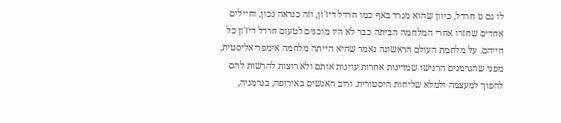לו גם גז חרדל, כיוון שהוא מגרד באף כמו חרדל דיז'וֹן, וזה כנראה נכון, וחיילים אחדים שחזרו אחרי המלחמה הביתה כבר לא היו מוכנים לטעום חרדל דיז'ון כל חייהם. על מלחמת העולם הראשונה נאמר שהיא הייתה מלחמה אימפריאליסטית, מפני שהגרמנים הרגישו שמדינות אחרות עוינות אותם ולא רוצות להרשות להם להפוך למעצמה ולמלא שליחות היסטורית. ורוב האנשים באירופה, בגרמניה,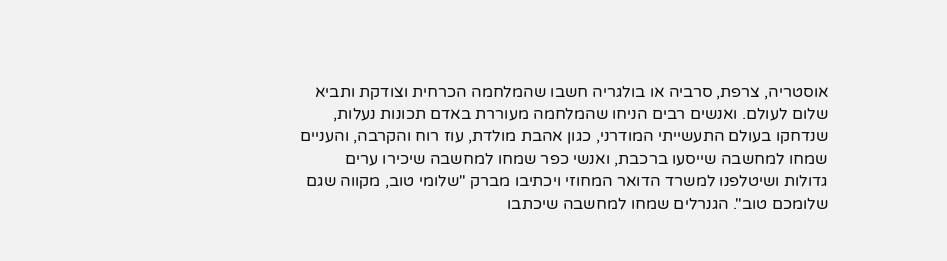אוסטריה, צרפת, סרביה או בולגריה חשבו שהמלחמה הכרחית וצודקת ותביא שלום לעולם. ואנשים רבים הניחו שהמלחמה מעוררת באדם תכונות נעלות, שנדחקו בעולם התעשייתי המודרני, כגון אהבת מולדת, עוז רוח והקרבה, והעניים שמחו למחשבה שייסעו ברכבת, ואנשי כפר שמחו למחשבה שיכירו ערים גדולות ושיטלפנו למשרד הדואר המחוזי ויכתיבו מברק "שלומי טוב, מקווה שגם שלומכם טוב". הגנרלים שמחו למחשבה שיכתבו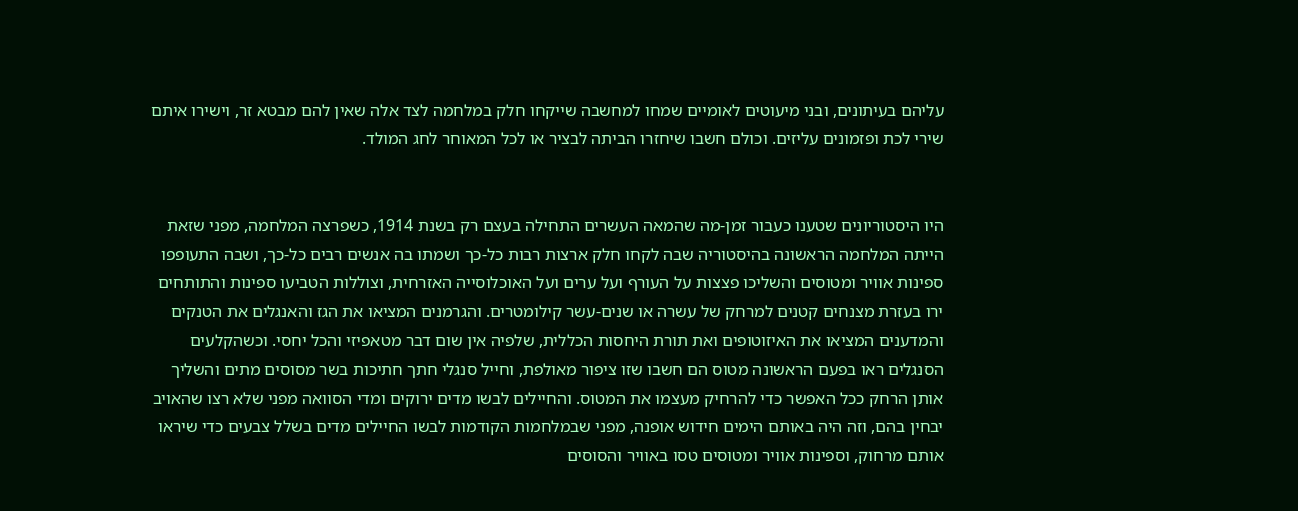עליהם בעיתונים, ובני מיעוטים לאומיים שמחו למחשבה שייקחו חלק במלחמה לצד אלה שאין להם מבטא זר, וישירו איתם שירי לכת ופזמונים עליזים. וכולם חשבו שיחזרו הביתה לבציר או לכל המאוחר לחג המולד.


היו היסטוריונים שטענו כעבור זמן-מה שהמאה העשרים התחילה בעצם רק בשנת 1914, כשפרצה המלחמה, מפני שזאת הייתה המלחמה הראשונה בהיסטוריה שבה לקחו חלק ארצות רבות כל-כך ושמתו בה אנשים רבים כל-כך, ושבה התעופפו ספינות אוויר ומטוסים והשליכו פצצות על העורף ועל ערים ועל האוכלוסייה האזרחית, וצוללות הטביעו ספינות והתותחים ירו בעזרת מצנחים קטנים למרחק של עשרה או שנים-עשר קילומטרים. והגרמנים המציאו את הגז והאנגלים את הטנקים והמדענים המציאו את האיזוטופים ואת תורת היחסות הכללית, שלפיה אין שום דבר מטאפיזי והכל יחסי. וכשהקלעים הסנגלים ראו בפעם הראשונה מטוס הם חשבו שזו ציפור מאולפת, וחייל סנגלי חתך חתיכות בשר מסוסים מתים והשליך אותן הרחק ככל האפשר כדי להרחיק מעצמו את המטוס. והחיילים לבשו מדים ירוקים ומדי הסוואה מפני שלא רצו שהאויב יבחין בהם, וזה היה באותם הימים חידוש אופנה, מפני שבמלחמות הקודמות לבשו החיילים מדים בשלל צבעים כדי שיראו אותם מרחוק, וספינות אוויר ומטוסים טסו באוויר והסוסים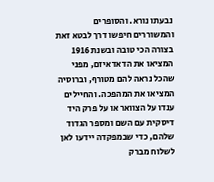נבעתו נורא. והסופרים והמשוררים חיפשו דרך לבטא זאת בצורה הכי טובה ובשנת 1916 המציאו את הדאדאיזם, מפני שהכל נראה להם מטורף, וברוסיה המציאו את המהפכה. והחיילים ענדו על הצוואר או על פרק היד דיסקית עם השם ומספר הגדוד שלהם, כדי שבמפקדה יידעו לאן לשלוח מברק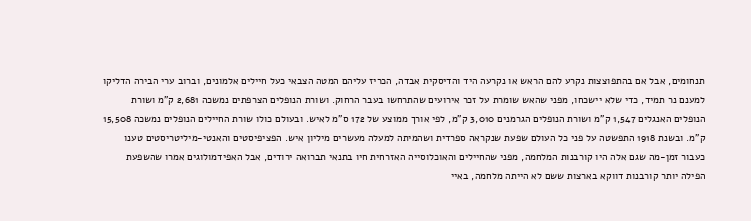תנחומים, אבל אם בהתפוצצות נקרע להם הראש או נקרעה היד והדיסקית אבדה, הכריז עליהם המטה הצבאי כעל חיילים אלמונים, וברוב ערי הבירה הדליקו למענם נר תמיד, כדי שלא יישכחו, מפני שהאש שומרת על זכר אירועים שהתרחשו בעבר הרחוק. ושורת הנופלים הצרפתים נמשכה 2,681 ק"מ ושורת הנופלים האנגלים 1,547 ק"מ ושורת הנופלים הגרמנים 3,010 ק"מ, לפי אורך ממוצע של 172 ס"מ לאיש. ובעולם כולו שורת החיילים הנופלים נמשכה 15,508 ק"מ. ובשנת 1918 התפשטה על פני כל העולם שפעת שנקראה ספרדית ושהמיתה למעלה מעשרים מיליון איש. הפציפיסטים והאנטי-מיליטריסטים טענו כעבור זמן-מה שגם אלה היו קורבנות המלחמה, מפני שהחיילים והאוכלוסייה האזרחית חיו בתנאי תברואה ירודים, אבל האפידמולוגים אמרו שהשפעת הפילה יותר קורבנות דווקא בארצות ששם לא הייתה מלחמה, באיי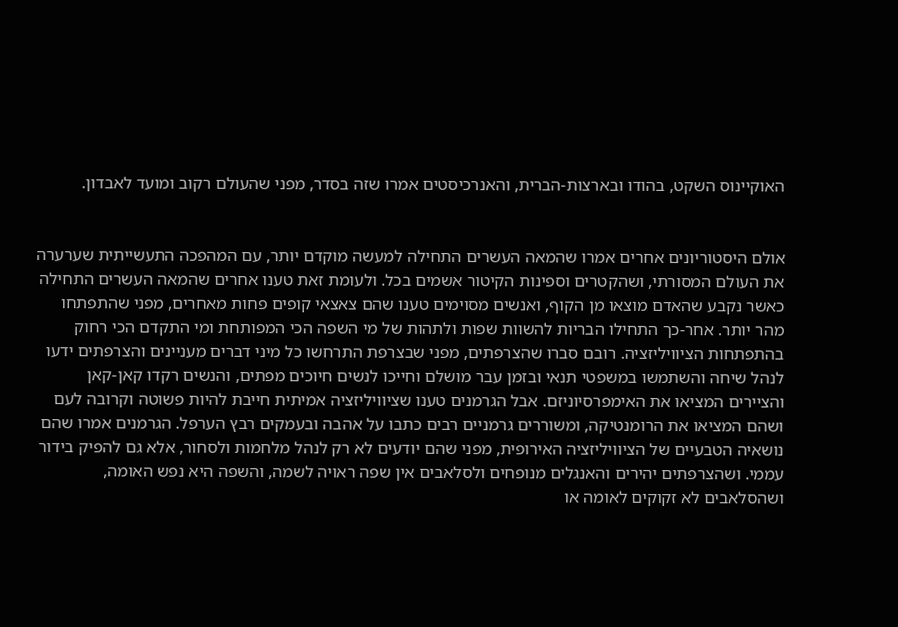האוקיינוס השקט, בהודו ובארצות-הברית, והאנרכיסטים אמרו שזה בסדר, מפני שהעולם רקוב ומועד לאבדון.


אולם היסטוריונים אחרים אמרו שהמאה העשרים התחילה למעשה מוקדם יותר, עם המהפכה התעשייתית שערערה את העולם המסורתי, ושהקטרים וספינות הקיטור אשמים בכל. ולעומת זאת טענו אחרים שהמאה העשרים התחילה כאשר נקבע שהאדם מוצאו מן הקוף, ואנשים מסוימים טענו שהם צאצאי קופים פחות מאחרים, מפני שהתפתחו מהר יותר. אחר-כך התחילו הבריות להשוות שפות ולתהות של מי השפה הכי המפותחת ומי התקדם הכי רחוק בהתפתחות הציוויליזציה. רובם סברו שהצרפתים, מפני שבצרפת התרחשו כל מיני דברים מעניינים והצרפתים ידעו לנהל שיחה והשתמשו במשפטי תנאי ובזמן עבר מושלם וחייכו לנשים חיוכים מפתים, והנשים רקדו קאן-קאן והציירים המציאו את האימפרסיוניזם. אבל הגרמנים טענו שציוויליזציה אמיתית חייבת להיות פשוטה וקרובה לעם ושהם המציאו את הרומנטיקה, ומשוררים גרמניים רבים כתבו על אהבה ובעמקים רבץ הערפל. הגרמנים אמרו שהם נושאיה הטבעיים של הציוויליזציה האירופית, מפני שהם יודעים לא רק לנהל מלחמות ולסחור, אלא גם להפיק בידור עממי. ושהצרפתים יהירים והאנגלים מנופחים ולסלאבים אין שפה ראויה לשמה, והשפה היא נפש האומה, ושהסלאבים לא זקוקים לאומה או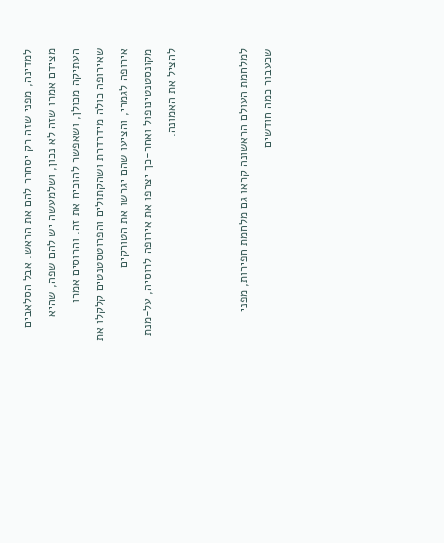למדינה, מפני שזה רק יסחרר להם את הראש. אבל הסלאבים מצידם אמרו שזה לא נכון, ושלמעשה יש להם שפה, שהיא העתיקה מכולן, ושאפשר להוכיח את זה. והרוסים אמרו שאירופה כולה מידרדרת ושהקתולים והפרוטסטנטים קלקלו את אירופה לגמרי, והציעו שהם יגרשו את הטורקים מקונסטנטינופול ואחר-כך יצרפו את אירופה לרוסיה, על-מנת להציל את האמונה.


למלחמת העולם הראשונה קראו גם מלחמת חפירות, מפני שכעבור כמה חודשים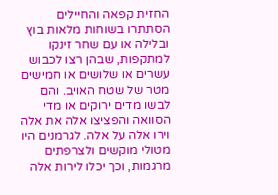החזית קפאה והחיילים הסתתרו בשוחות מלאות בוץ ובלילה או עם שחר זינקו למתקפות, שבהן רצו לכבוש עשרים או שלושים או חמישים מטר של שטח האויב. והם לבשו מדים ירוקים או מדי הסוואה והפציצו אלה את אלה וירו אלה על אלה. לגרמנים היו מטולי מוקשים ולצרפתים מרגמות, וכך יכלו לירות אלה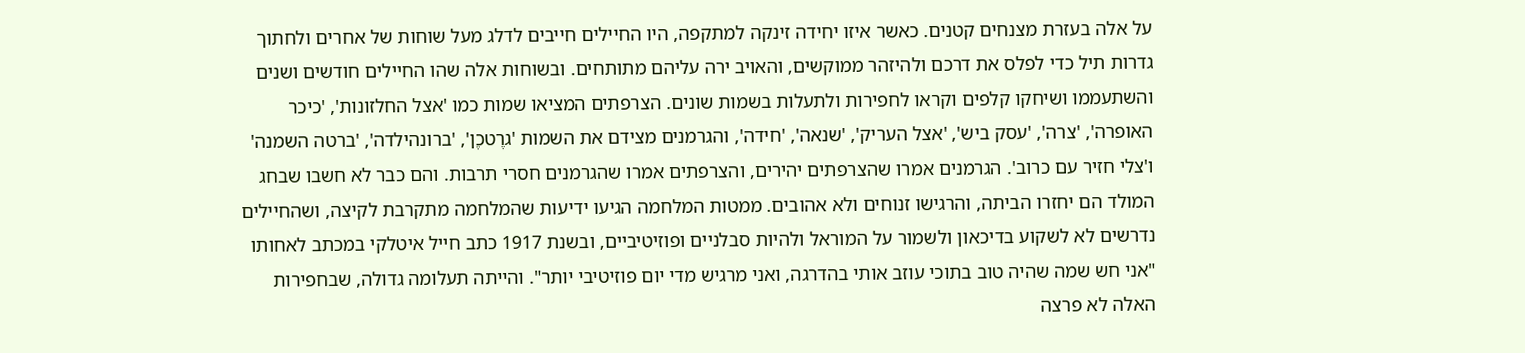על אלה בעזרת מצנחים קטנים. כאשר איזו יחידה זינקה למתקפה, היו החיילים חייבים לדלג מעל שוחות של אחרים ולחתוך גדרות תיל כדי לפלס את דרכם ולהיזהר ממוקשים, והאויב ירה עליהם מתותחים. ובשוחות אלה שהו החיילים חודשים ושנים והשתעממו ושיחקו קלפים וקראו לחפירות ולתעלות בשמות שונים. הצרפתים המציאו שמות כמו 'אצל החלזונות', 'כיכר האופרה', 'צרה', 'עסק ביש', 'אצל העריק', 'שנאה', 'חידה', והגרמנים מצידם את השמות 'גרֶטכֶן', 'ברונהילדה', 'ברטה השמנה' ו'צלי חזיר עם כרוב'. הגרמנים אמרו שהצרפתים יהירים, והצרפתים אמרו שהגרמנים חסרי תרבות. והם כבר לא חשבו שבחג המולד הם יחזרו הביתה, והרגישו זנוחים ולא אהובים. ממטות המלחמה הגיעו ידיעות שהמלחמה מתקרבת לקיצה, ושהחיילים נדרשים לא לשקוע בדיכאון ולשמור על המוראל ולהיות סבלניים ופוזיטיביים, ובשנת 1917 כתב חייל איטלקי במכתב לאחותו "אני חש שמה שהיה טוב בתוכי עוזב אותי בהדרגה, ואני מרגיש מדי יום פוזיטיבי יותר". והייתה תעלומה גדולה, שבחפירות האלה לא פרצה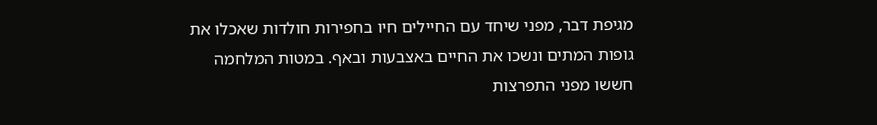מגיפת דבר, מפני שיחד עם החיילים חיו בחפירות חולדות שאכלו את גופות המתים ונשכו את החיים באצבעות ובאף. במטות המלחמה חששו מפני התפרצות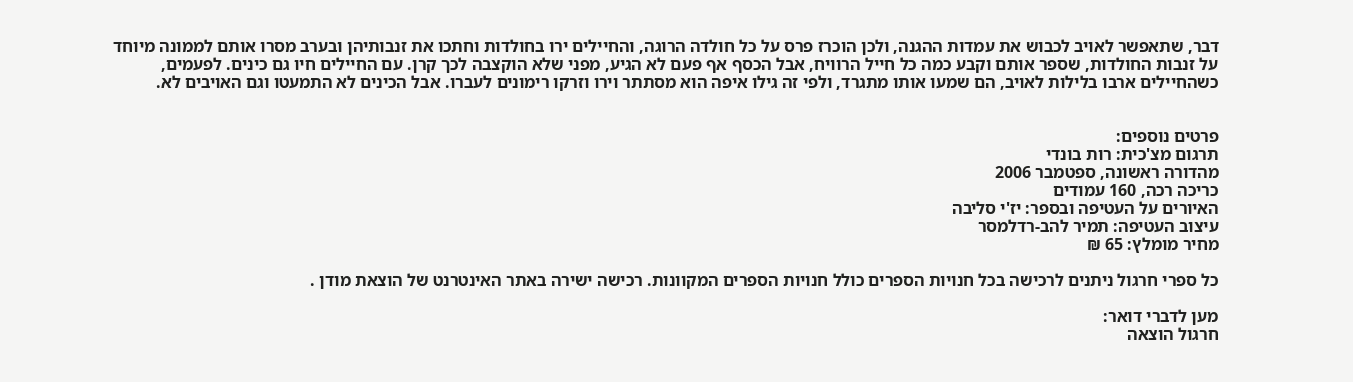דבר, שתאפשר לאויב לכבוש את עמדות ההגנה, ולכן הוכרז פרס על כל חולדה הרוגה, והחיילים ירו בחולדות וחתכו את זנבותיהן ובערב מסרו אותם לממונה מיוחד על זנבות החולדות, שספר אותם וקבע כמה כל חייל הרוויח, אבל הכסף אף פעם לא הגיע, מפני שלא הוקצבה לכך קרן. עם החיילים חיו גם כינים. לפעמים, כשהחיילים ארבו בלילות לאויב, הם שמעו אותו מתגרד, ולפי זה גילו איפה הוא מסתתר וירו וזרקו רימונים לעברו. אבל הכינים לא התמעטו וגם האויבים לא.


פרטים נוספים:
תרגום מצ'כית: רות בונדי
מהדורה ראשונה, ספטמבר 2006
כריכה רכה, 160 עמודים
האיורים על העטיפה ובספר: יז'י סליבה
עיצוב העטיפה: תמיר להב-רדלמסר
מחיר מומלץ: 65 ₪

כל ספרי חרגול ניתנים לרכישה בכל חנויות הספרים כולל חנויות הספרים המקוונות. רכישה ישירה באתר האינטרנט של הוצאת מודן .

מען לדברי דואר:
חרגול הוצאה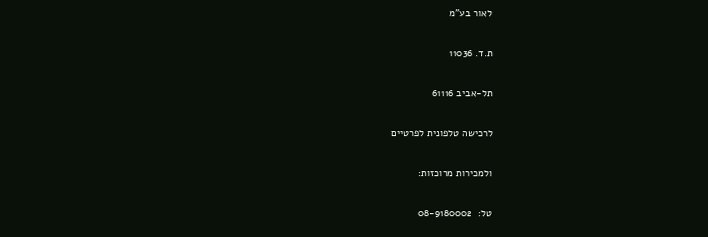לאור בע"מ

ת.ד. 11036

תל-אביב 61116

לרכישה טלפונית לפרטיים

ולמכירות מרוכזות:

טל:  08-9180002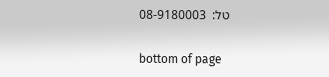טל:  08-9180003

bottom of page